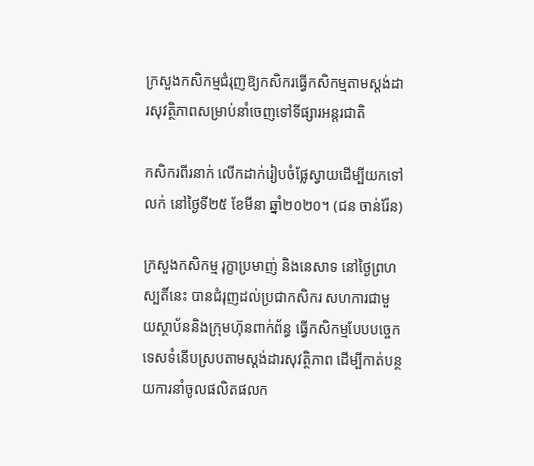ក្រសួងកសិកម្មជំរុញឱ្យកសិករធ្វើកសិកម្មតាមស្តង់ដារសុវត្ថិភាពសម្រាប់នាំចេញទៅទីផ្សារអន្តរជាតិ

កសិករពីរនាក់ លើកដាក់រៀបចំផ្លែស្វាយដើម្បីយកទៅលក់ នៅថ្ងៃទី២៥ ខែមីនា ឆ្នាំ២០២០។ (ជន ចាន់រ៉ែន)

ក្រសួងកសិកម្ម រុក្ខាប្រមាញ់ និងនេសាទ នៅថ្ងៃព្រហស្បតិ៍នេះ បានជំរុញដល់ប្រជាកសិករ សហការជាមួយស្ថាប័ននិងក្រុមហ៊ុនពាក់ព័ន្ធ ធ្វើកសិកម្មបែបបច្ចេកទេសទំនើបស្របតាមស្តង់ដារសុវត្ថិភាព ដើម្បីកាត់បន្ថយការនាំចូលផលិតផលក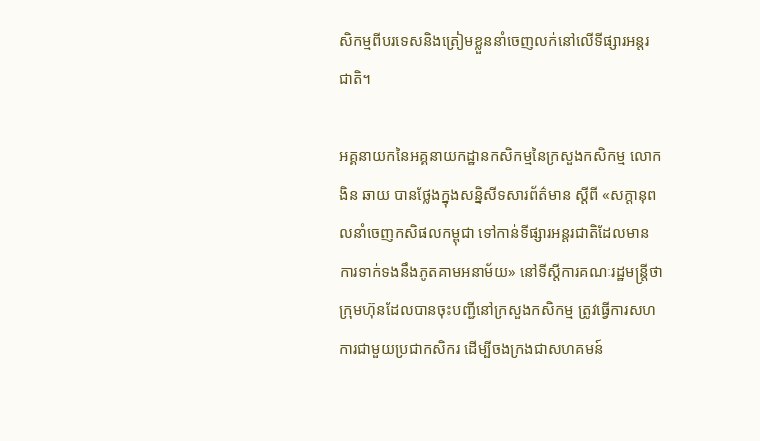សិកម្មពីបរទេសនិងត្រៀមខ្លួននាំចេញលក់នៅលើទីផ្សារអន្តរជាតិ។

អគ្គនាយកនៃអគ្គនាយកដ្ឋានកសិកម្មនៃក្រសួងកសិកម្ម លោក ងិន ឆាយ បានថ្លែងក្នុងសន្និសីទសារព័ត៌មាន ស្ដីពី «សក្ដានុពលនាំចេញកសិផលកម្ពុជា ទៅកាន់ទីផ្សារអន្ដរជាតិដែលមានការទាក់ទងនឹងភូតគាមអនាម័យ» នៅទីស្ដីការគណៈរដ្ឋមន្ដ្រីថា ក្រុមហ៊ុនដែលបានចុះបញ្ជីនៅក្រសួងកសិកម្ម ត្រូវធ្វើការសហការជាមួយប្រជាកសិករ ដើម្បីចងក្រងជាសហគមន៍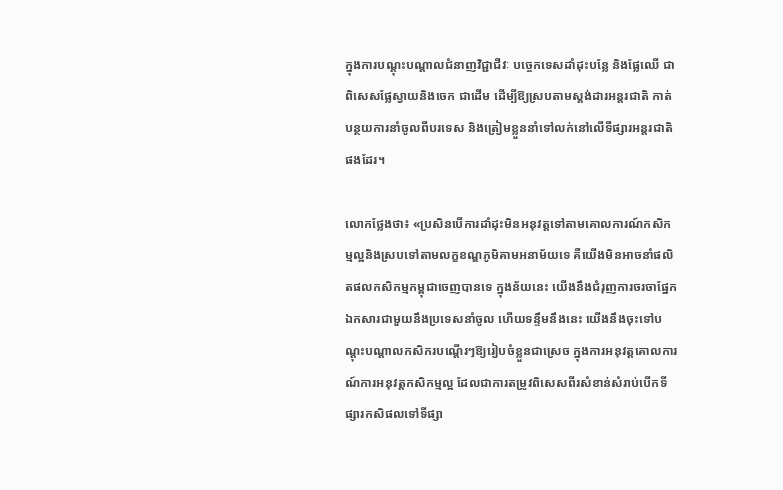ក្នុងការបណ្តុះបណ្តាលជំនាញវិជ្ជាជីវៈ បច្ចេកទេសដាំដុះបន្លែ និងផ្លែឈើ ជាពិសេសផ្លែស្វាយនិងចេក ជាដើម ដើម្បីឱ្យស្របតាមស្តង់ដារអន្តរជាតិ កាត់បន្ថយការនាំចូលពីបរទេស និងត្រៀមខ្លួននាំទៅលក់នៅលើទីផ្សារអន្តរជាតិផងដែរ។

លោកថ្លែងថា៖ «ប្រសិនបើការដាំដុះមិនអនុវត្តទៅតាមគោលការណ៍កសិកម្មល្អនិងស្របទៅតាមលក្ខខណ្ឌភូមិគាមអនាម័យទេ គឺយើងមិនអាចនាំផលិតផលកសិកម្មកម្ពុជាចេញបានទេ ក្នុងន័យនេះ យើងនឹងជំរុញការចរចាផ្នែកឯកសារជាមួយនឹងប្រទេសនាំចូល ហើយទន្ទឹមនឹងនេះ យើងនឹងចុះទៅបណ្តុះបណ្តាលកសិករបណ្តើរៗឱ្យរៀបចំខ្លួនជាស្រេច ក្នុងការអនុវត្តគោលការណ៍ការអនុវត្តកសិកម្មល្អ ដែលជាការតម្រូវពិសេសពីរសំខាន់សំរាប់បើកទីផ្សារកសិផលទៅទីផ្សា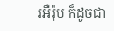រអឺរ៉ុប ក៏ដូចជា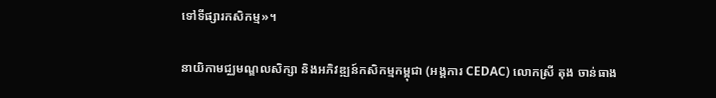ទៅទីផ្សារកសិកម្ម»។

នាយិកាមជ្ឈមណ្ឌលសិក្សា និងអភិវឌ្ឍន៍កសិកម្មកម្ពុជា (អង្គការ CEDAC) លោកស្រី តុង ចាន់ធាង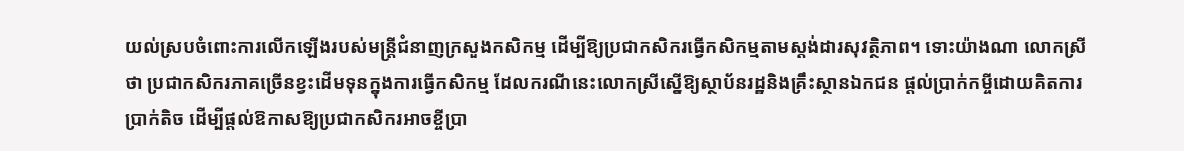យល់ស្របចំពោះការលើកឡើងរបស់មន្ត្រីជំនាញក្រសួងកសិកម្ម ដើម្បីឱ្យប្រជាកសិករធ្វើកសិកម្មតាមស្តង់ដារសុវត្ថិភាព។ ទោះយ៉ាងណា លោកស្រីថា ប្រជាកសិករភាគច្រើនខ្វះដើមទុនក្នុងការធ្វើកសិកម្ម ដែលករណីនេះលោកស្រីស្នើឱ្យស្ថាប័នរដ្ឋនិងគ្រឹះស្ថានឯកជន ផ្តល់ប្រាក់កម្ចីដោយគិតការប្រាក់តិច ដើម្បីផ្តល់ឱកាសឱ្យប្រជាកសិករអាចខ្ចីប្រា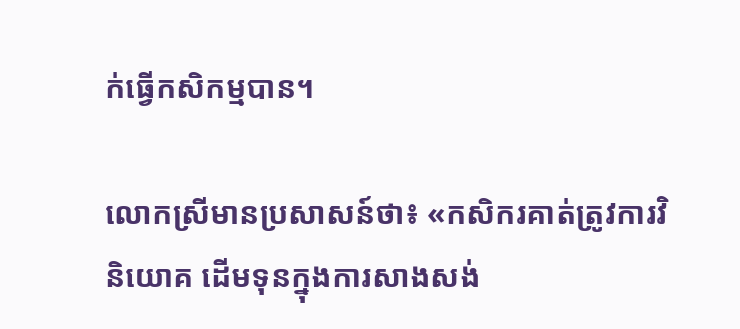ក់ធ្វើកសិកម្មបាន។

លោកស្រីមានប្រសាសន៍ថា៖ «កសិករគាត់ត្រូវការវិនិយោគ ដើមទុនក្នុងការសាងសង់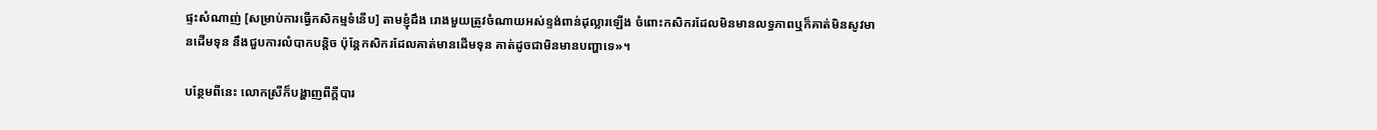ផ្ទះសំណាញ់ [សម្រាប់ការធ្វើកសិកម្មទំនើប] តាមខ្ញុំដឹង រោងមួយត្រូវចំណាយអស់ខ្ទង់ពាន់ដុល្លារឡើង ចំពោះកសិករដែលមិនមានលទ្ធភាពឬក៏គាត់មិនសូវមានដើមទុន នឹងជួបការលំបាកបន្តិច ប៉ុន្តែកសិករដែលគាត់មានដើមទុន គាត់ដូចជាមិនមានបញ្ហាទេ»។

បន្ថែមពីនេះ លោកស្រីក៏បង្ហាញពីក្តីបារ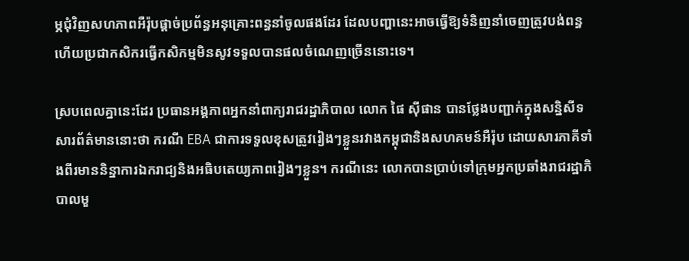ម្ភជុំវិញសហភាពអឺរ៉ុបផ្តាច់ប្រព័ន្ធអនុគ្រោះពន្ធនាំចូលផងដែរ ដែលបញ្ហានេះអាចធ្វើឱ្យទំនិញនាំចេញត្រូវបង់ពន្ធ ហើយប្រជាកសិករធ្វើកសិកម្មមិនសូវទទួលបានផលចំណេញច្រើននោះទេ។

ស្របពេលគ្នានេះដែរ ប្រធានអង្គភាពអ្នកនាំពាក្យរាជរដ្ឋាភិបាល លោក ផៃ ស៊ីផាន បានថ្លែងបញ្ជាក់ក្នុងសន្និសីទសារព័ត៌មាននោះថា ករណី EBA ជាការទទួលខុសត្រូវរៀងៗខ្លួនរវាងកម្ពុជានិងសហគមន៍អឺរ៉ុប ដោយសារភាគីទាំងពីរមាននិន្នាការឯករាជ្យនិងអធិបតេយ្យភាពរៀងៗខ្លួន។ ករណីនេះ លោកបានប្រាប់ទៅក្រុមអ្នកប្រឆាំងរាជរដ្ឋាភិបាលមួ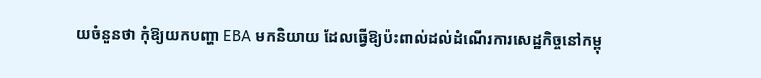យចំនួនថា កុំឱ្យយកបញ្ហា EBA មកនិយាយ ដែលធ្វើឱ្យប៉ះពាល់ដល់ដំណើរការសេដ្ឋកិច្ចនៅកម្ពុ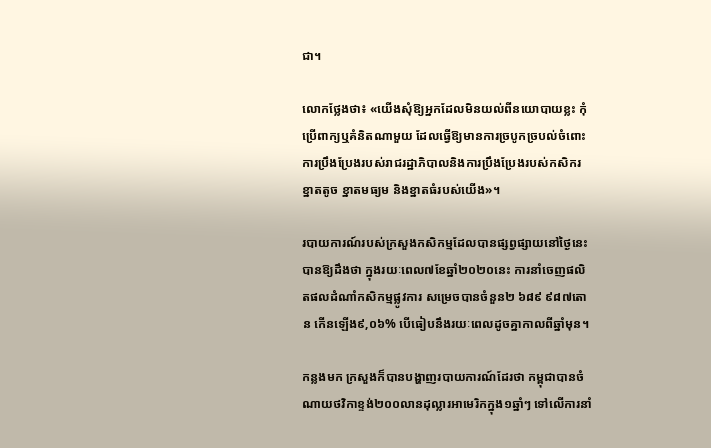ជា។

លោកថ្លែងថា៖ «យើងសុំឱ្យអ្នកដែលមិនយល់ពីនយោបាយខ្លះ កុំប្រើពាក្យឬគំនិតណាមួយ ដែលធ្វើឱ្យមានការច្របូកច្របល់ចំពោះការប្រឹងប្រែងរបស់រាជរដ្ឋាភិបាលនិងការប្រឹងប្រែងរបស់កសិករខ្នាតតូច ខ្នាតមធ្យម និងខ្នាតធំរបស់យើង»។

របាយការណ៍របស់ក្រសួងកសិកម្មដែលបានផ្សព្វផ្សាយនៅថ្ងៃនេះ បានឱ្យដឹងថា ក្នុងរយៈពេល៧ខែឆ្នាំ២០២០នេះ ការនាំចេញផលិតផលដំណាំកសិកម្មផ្លូវការ សម្រេចបានចំនួន២ ៦៨៩ ៩៨៧តោន កើនឡើង៩,០៦% បើធៀបនឹងរយៈពេលដូចគ្នាកាលពីឆ្នាំមុន។

កន្លងមក ក្រសួងក៏បានបង្ហាញរបាយការណ៍ដែរថា កម្ពុជាបានចំណាយថវិកាខ្ទង់២០០លានដុល្លារអាមេរិកក្នុង១ឆ្នាំៗ ទៅលើការនាំ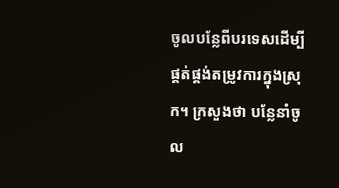ចូលបន្លែពីបរទេសដើម្បីផ្គត់ផ្គង់តម្រូវការក្នុងស្រុក។ ក្រសួងថា បន្លែនាំចូល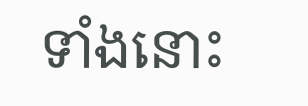ទាំងនោះ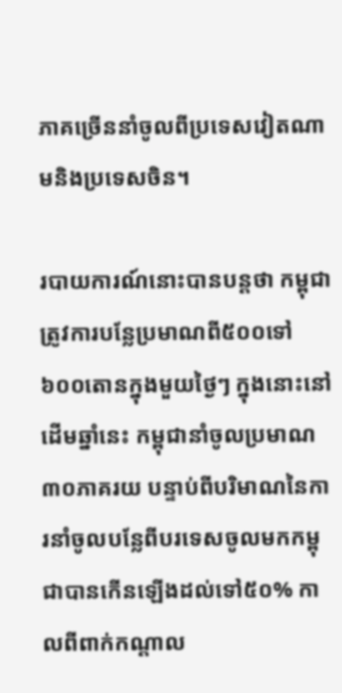ភាគច្រើននាំចូលពីប្រទេសវៀតណាមនិងប្រទេសចិន។

របាយការណ៍នោះបានបន្តថា កម្ពុជាត្រូវការបន្លែប្រមាណពី៥០០ទៅ៦០០តោនក្នុងមួយថ្ងៃៗ ក្នុងនោះនៅដើមឆ្នាំនេះ កម្ពុជានាំចូលប្រមាណ៣០ភាគរយ បន្ទាប់ពីបរិមាណនៃការនាំចូលបន្លែពីបរទេសចូលមកកម្ពុជាបានកើនឡើងដល់ទៅ៥០% កាលពីពាក់កណ្ដាល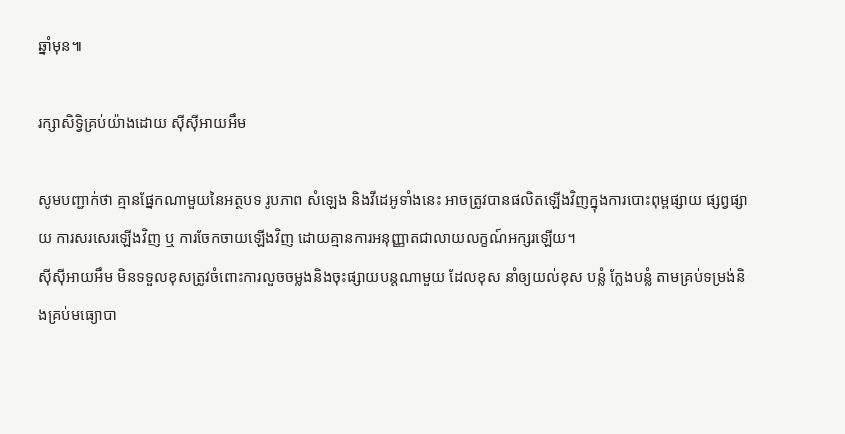ឆ្នាំមុន៕

រក្សាសិទ្វិគ្រប់យ៉ាងដោយ ស៊ីស៊ីអាយអឹម

សូមបញ្ជាក់ថា គ្មានផ្នែកណាមួយនៃអត្ថបទ រូបភាព សំឡេង និងវីដេអូទាំងនេះ អាចត្រូវបានផលិតឡើងវិញក្នុងការបោះពុម្ពផ្សាយ ផ្សព្វផ្សាយ ការសរសេរឡើងវិញ ឬ ការចែកចាយឡើងវិញ ដោយគ្មានការអនុញ្ញាតជាលាយលក្ខណ៍អក្សរឡើយ។
ស៊ីស៊ីអាយអឹម មិនទទួលខុសត្រូវចំពោះការលួចចម្លងនិងចុះផ្សាយបន្តណាមួយ ដែលខុស នាំឲ្យយល់ខុស បន្លំ ក្លែងបន្លំ តាមគ្រប់ទម្រង់និងគ្រប់មធ្យោបា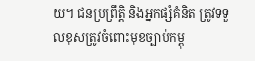យ។ ជនប្រព្រឹត្តិ និងអ្នកផ្សំគំនិត ត្រូវទទួលខុសត្រូវចំពោះមុខច្បាប់កម្ពុ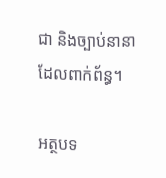ជា និងច្បាប់នានាដែលពាក់ព័ន្ធ។

អត្ថបទ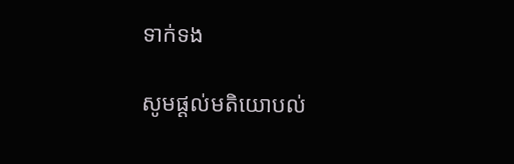ទាក់ទង

សូមផ្ដល់មតិយោបល់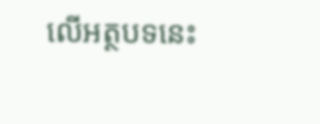លើអត្ថបទនេះ